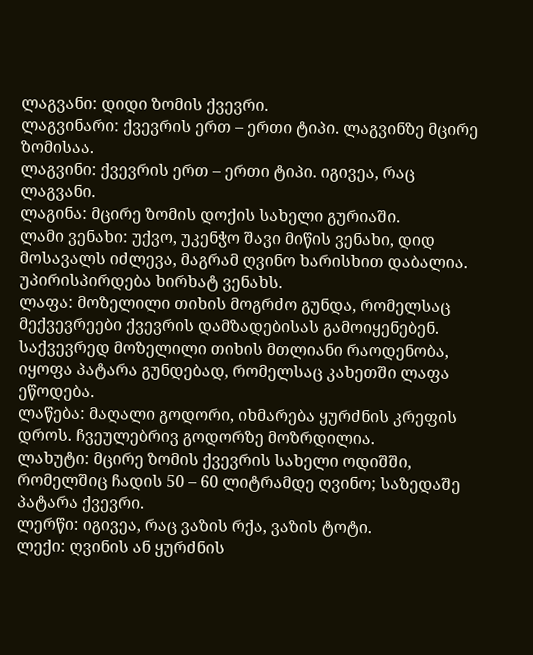ლაგვანი: დიდი ზომის ქვევრი.
ლაგვინარი: ქვევრის ერთ – ერთი ტიპი. ლაგვინზე მცირე ზომისაა.
ლაგვინი: ქვევრის ერთ – ერთი ტიპი. იგივეა, რაც ლაგვანი.
ლაგინა: მცირე ზომის დოქის სახელი გურიაში.
ლამი ვენახი: უქვო, უკენჭო შავი მიწის ვენახი, დიდ მოსავალს იძლევა, მაგრამ ღვინო ხარისხით დაბალია. უპირისპირდება ხირხატ ვენახს.
ლაფა: მოზელილი თიხის მოგრძო გუნდა, რომელსაც მექვევრეები ქვევრის დამზადებისას გამოიყენებენ. საქვევრედ მოზელილი თიხის მთლიანი რაოდენობა, იყოფა პატარა გუნდებად, რომელსაც კახეთში ლაფა ეწოდება.
ლაწება: მაღალი გოდორი, იხმარება ყურძნის კრეფის დროს. ჩვეულებრივ გოდორზე მოზრდილია.
ლახუტი: მცირე ზომის ქვევრის სახელი ოდიშში, რომელშიც ჩადის 50 – 60 ლიტრამდე ღვინო; საზედაშე პატარა ქვევრი.
ლერწი: იგივეა, რაც ვაზის რქა, ვაზის ტოტი.
ლექი: ღვინის ან ყურძნის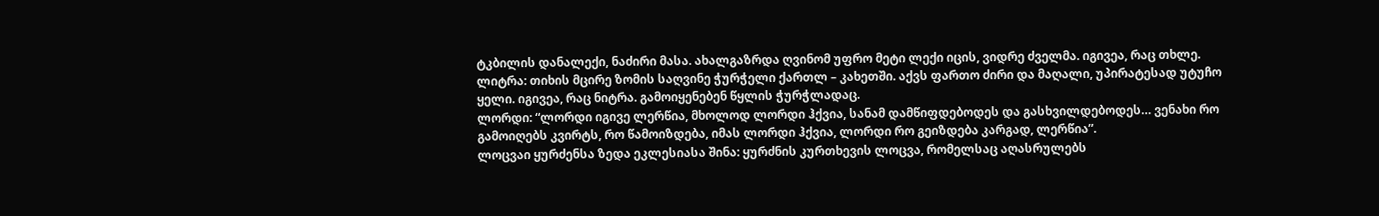ტკბილის დანალექი, ნაძირი მასა. ახალგაზრდა ღვინომ უფრო მეტი ლექი იცის, ვიდრე ძველმა. იგივეა, რაც თხლე.
ლიტრა: თიხის მცირე ზომის საღვინე ჭურჭელი ქართლ – კახეთში. აქვს ფართო ძირი და მაღალი, უპირატესად უტუჩო ყელი. იგივეა, რაც ნიტრა. გამოიყენებენ წყლის ჭურჭლადაც.
ლორდი: “ლორდი იგივე ლერწია, მხოლოდ ლორდი ჰქვია, სანამ დამწიფდებოდეს და გასხვილდებოდეს… ვენახი რო გამოიღებს კვირტს, რო წამოიზდება, იმას ლორდი ჰქვია, ლორდი რო გეიზდება კარგად, ლერწია”.
ლოცვაი ყურძენსა ზედა ეკლესიასა შინა: ყურძნის კურთხევის ლოცვა, რომელსაც აღასრულებს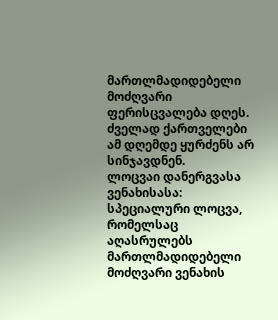მართლმადიდებელი მოძღვარი ფერისცვალება დღეს. ძველად ქართველები ამ დღემდე ყურძენს არ სინჯავდნენ.
ლოცვაი დანერგვასა ვენახისასა: სპეციალური ლოცვა, რომელსაც აღასრულებს მართლმადიდებელი მოძღვარი ვენახის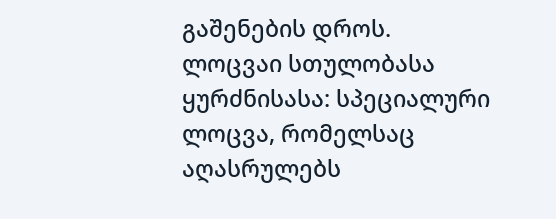გაშენების დროს.
ლოცვაი სთულობასა ყურძნისასა: სპეციალური ლოცვა, რომელსაც აღასრულებს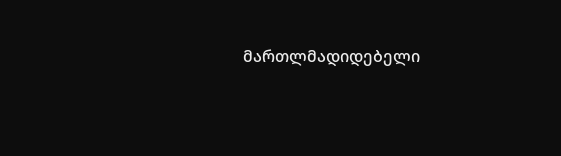მართლმადიდებელი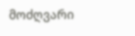მოძღვარი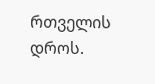რთველის დროს.